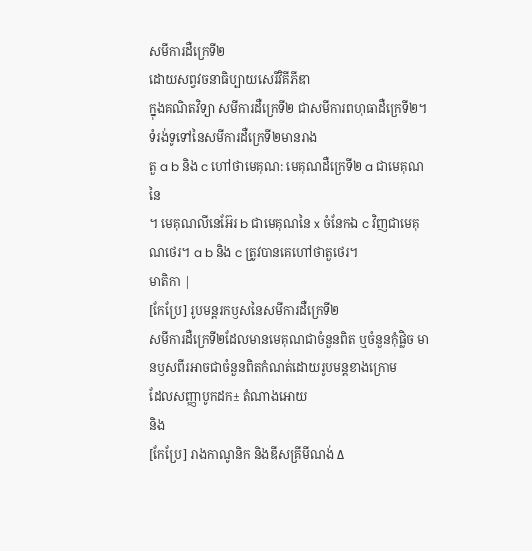សមីការដឺក្រេទី២
ដោយសព្វវចនាធិប្បាយសេរីវិគីភីឌា
ក្នុងគណិតវិទ្យា សមីការដឺក្រេទី២ ជាសមីការពហុធាដឺក្រេទី២។ ទំរង់ទូទៅនៃសមីការដឺក្រេទី២មានរាង
តួ a b និង c ហៅថាមេគុណ: មេគុណដឺក្រេទី២ a ជាមេគុណនៃ
។ មេគុណលីនេអ៊ែរ b ជាមេគុណនៃ x ចំនែកឯ c វិញជាមេគុណថេរ។ a b និង c ត្រូវបានគេហៅថាតួថេរ។
មាតិកា |
[កែប្រែ] រូបមន្តរកឫសនៃសមីការដឺក្រេទី២
សមីការដឺក្រេទី២ដែលមានមេគុណជាចំនួនពិត ឬចំនួនកុំផ្លិច មានឫសពីរអាចជាចំនួនពិតកំណត់ដោយរូបមន្តខាងក្រោម
ដែលសញ្ញាបូកដក± តំណាងអោយ
និង
[កែប្រែ] រាងកាណូនិក និងឌីសគ្រីមីណង់ Δ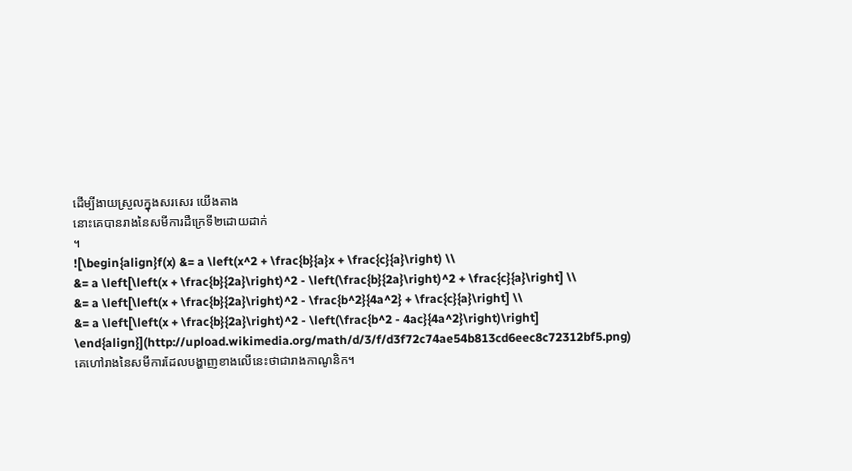ដើម្បីងាយស្រួលក្នុងសរសេរ យើងតាង
នោះគេបានរាងនៃសមីការដឺក្រេទី២ដោយដាក់
។
![\begin{align}f(x) &= a \left(x^2 + \frac{b}{a}x + \frac{c}{a}\right) \\
&= a \left[\left(x + \frac{b}{2a}\right)^2 - \left(\frac{b}{2a}\right)^2 + \frac{c}{a}\right] \\
&= a \left[\left(x + \frac{b}{2a}\right)^2 - \frac{b^2}{4a^2} + \frac{c}{a}\right] \\
&= a \left[\left(x + \frac{b}{2a}\right)^2 - \left(\frac{b^2 - 4ac}{4a^2}\right)\right] \end{align}](http://upload.wikimedia.org/math/d/3/f/d3f72c74ae54b813cd6eec8c72312bf5.png)
គេហៅរាងនៃសមីការដែលបង្ហាញខាងលើនេះថាជារាងកាណូនិក។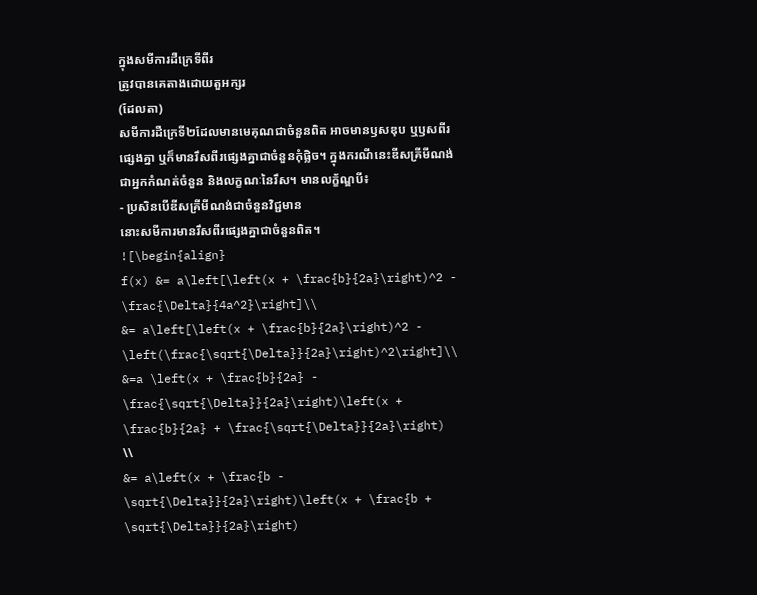ក្នុងសមីការដឺក្រេទីពីរ
ត្រូវបានគេតាងដោយតួអក្សរ
(ដែលតា)
សមីការដឺក្រេទី២ដែលមានមេគុណជាចំនួនពិត អាចមានឫសឌុប ឬឫសពីរផ្សេងគ្នា ឬក៏មានរឹសពីរផ្សេងគ្នាជាចំនួនកុំផ្លិច។ ក្នុងករណីនេះឌីសគ្រីមីណង់ជាអ្នកកំណត់ចំនួន និងលក្ខណៈនៃរឹស។ មានលក្ខ័ណ្ឌបី៖
- ប្រសិនបើឌីសគ្រីមីណង់ជាចំនួនវិជ្ជមាន
នោះសមីការមានរឹសពីរផ្សេងគ្នាជាចំនួនពិត។
![\begin{align}
f(x) &= a\left[\left(x + \frac{b}{2a}\right)^2 - \frac{\Delta}{4a^2}\right]\\
&= a\left[\left(x + \frac{b}{2a}\right)^2 - \left(\frac{\sqrt{\Delta}}{2a}\right)^2\right]\\
&=a \left(x + \frac{b}{2a} - \frac{\sqrt{\Delta}}{2a}\right)\left(x + \frac{b}{2a} + \frac{\sqrt{\Delta}}{2a}\right) \\
&= a\left(x + \frac{b - \sqrt{\Delta}}{2a}\right)\left(x + \frac{b + \sqrt{\Delta}}{2a}\right)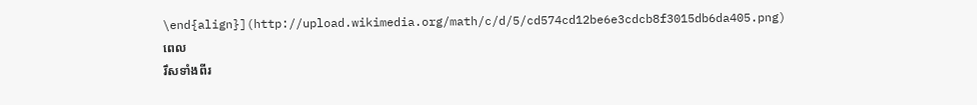\end{align}](http://upload.wikimedia.org/math/c/d/5/cd574cd12be6e3cdcb8f3015db6da405.png)
ពេល
រឹសទាំងពីរ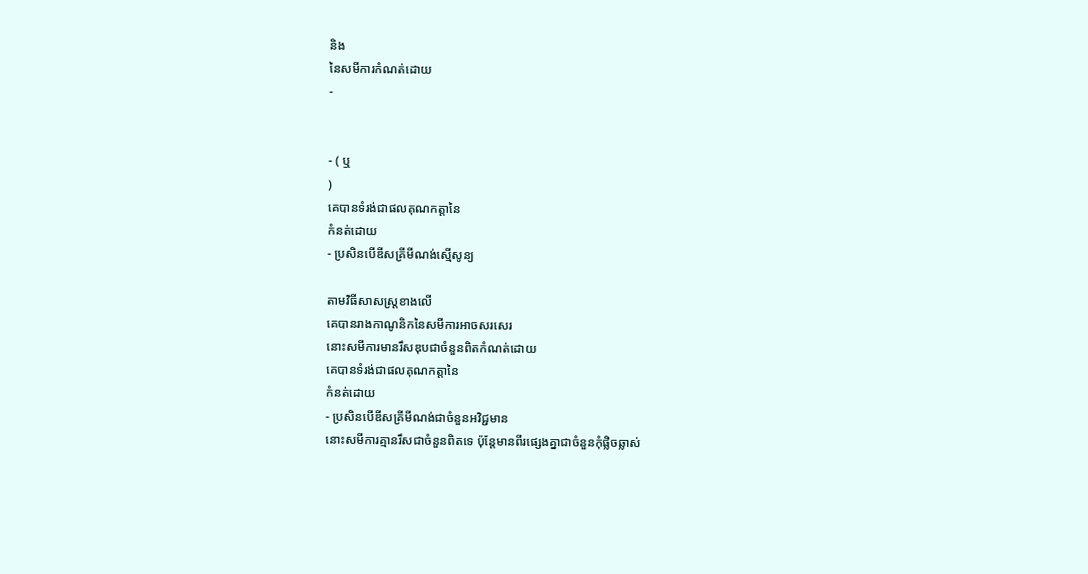និង
នៃសមីការកំណត់ដោយ
-


- ( ឬ
)
គេបានទំរង់ជាផលគុណកត្តានៃ
កំនត់ដោយ
- ប្រសិនបើឌីសគ្រីមីណង់ស្មើសូន្យ

តាមវិធីសាសស្រ្តខាងលើ
គេបានរាងកាណូនិកនៃសមីការអាចសរសេរ
នោះសមីការមានរឹសឌុបជាចំនួនពិតកំណត់ដោយ
គេបានទំរង់ជាផលគុណកត្តានៃ
កំនត់ដោយ
- ប្រសិនបើឌីសគ្រីមីណង់ជាចំនួនអវិជ្ជមាន
នោះសមីការគ្មានរឹសជាចំនួនពិតទេ ប៉ុន្តែមានពីរផ្សេងគ្នាជាចំនួនកុំផ្លិចឆ្លាស់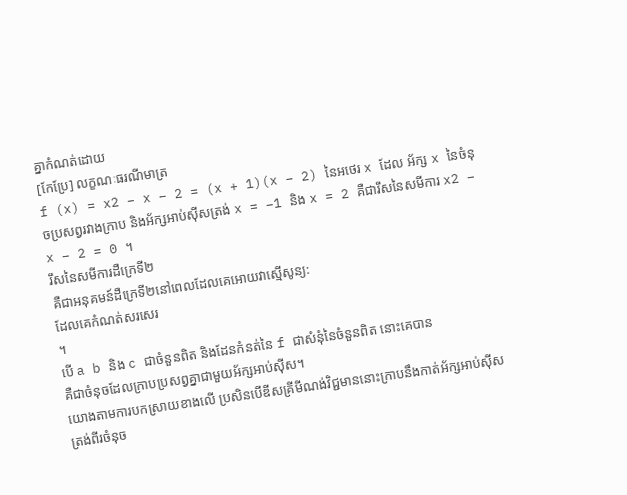គ្នាកំណត់ដោយ
[កែប្រែ] លក្ខណៈធរណីមាត្រ
f (x) = x2 − x − 2 = (x + 1)(x − 2) នៃអថេរ x ដែល អ័ក្ស x នៃចំនុចប្រសព្វរវាងក្រាប និងអ័ក្សអាប់ស៊ីសត្រង់ x = −1 និង x = 2 គឺជារឹសនៃសមីការ x2 − x − 2 = 0 ។
រឹសនៃសមីការដឺក្រេទី២
គឺជាអនុគមន៍ដឺក្រេទី២នៅពេលដែលគេអោយវាស្មើសូន្យ:
ដែលគេកំណត់សរសេរ
។
បើ a b និង c ជាចំនួនពិត និងដែនកំនត់នៃ f ជាសំនុំនៃចំនួនពិត នោះគេបាន
គឺជាចំនុចដែលក្រាបប្រសព្វគ្នាជាមួយអ័ក្សអាប់ស៊ីស។
យោងតាមការបកស្រាយខាងលើ ប្រសិនបើឌីសគ្រីមីណង់វិជ្ជមាននោះក្រាបនឹងកាត់អ័ក្សអាប់ស៊ីសត្រង់ពីរចំនុច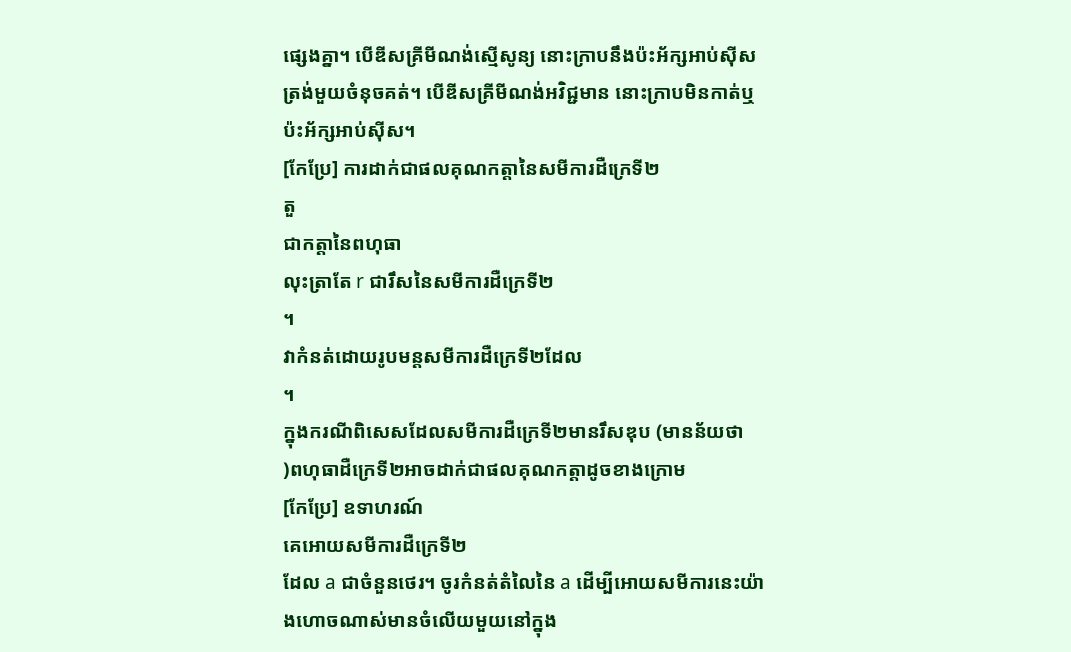ផ្សេងគ្នា។ បើឌីសគ្រីមីណង់ស្មើសូន្យ នោះក្រាបនឹងប៉ះអ័ក្សអាប់ស៊ីសត្រង់មួយចំនុចគត់។ បើឌីសគ្រីមីណង់អវិជ្ជមាន នោះក្រាបមិនកាត់ឬប៉ះអ័ក្សអាប់ស៊ីស។
[កែប្រែ] ការដាក់ជាផលគុណកត្តានៃសមីការដឺក្រេទី២
តួ
ជាកត្តានៃពហុធា
លុះត្រាតែ r ជារឹសនៃសមីការដឺក្រេទី២
។
វាកំនត់ដោយរូបមន្តសមីការដឺក្រេទី២ដែល
។
ក្នុងករណីពិសេសដែលសមីការដឺក្រេទី២មានរឹសឌុប (មានន័យថា
)ពហុធាដឺក្រេទី២អាចដាក់ជាផលគុណកត្តាដូចខាងក្រោម
[កែប្រែ] ឧទាហរណ៍
គេអោយសមីការដឺក្រេទី២
ដែល a ជាចំនួនថេរ។ ចូរកំនត់តំលៃនៃ a ដើម្បីអោយសមីការនេះយ៉ាងហោចណាស់មានចំលើយមួយនៅក្នុង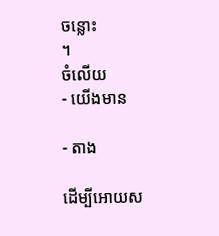ចន្លោះ
។
ចំលើយ
- យើងមាន

- តាង

ដើម្បីអោយស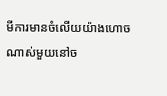មីការមានចំលើយយ៉ាងហោចណាស់មួយនៅច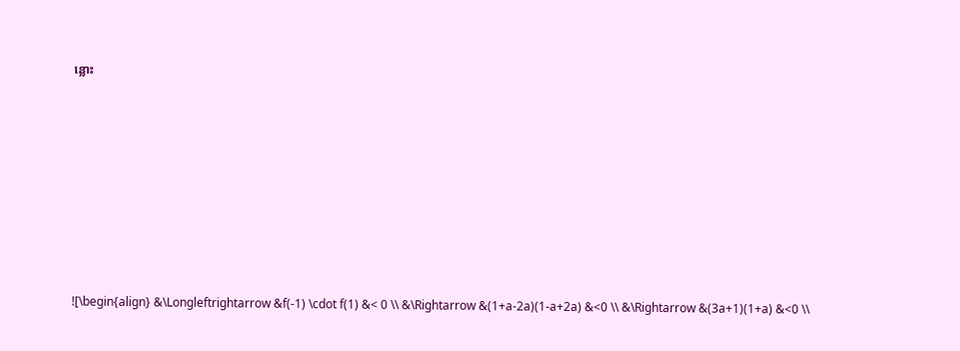ន្លោះ








![\begin{align} &\Longleftrightarrow &f(-1) \cdot f(1) &< 0 \\ &\Rightarrow &(1+a-2a)(1-a+2a) &<0 \\ &\Rightarrow &(3a+1)(1+a) &<0 \\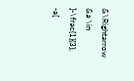&\Rightarrow &a \in ]-\frac{1}{3}, -a[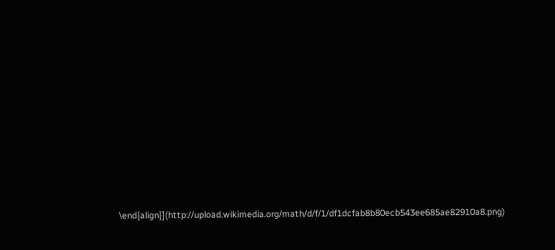\end{align}](http://upload.wikimedia.org/math/d/f/1/df1dcfab8b80ecb543ee685ae82910a8.png)